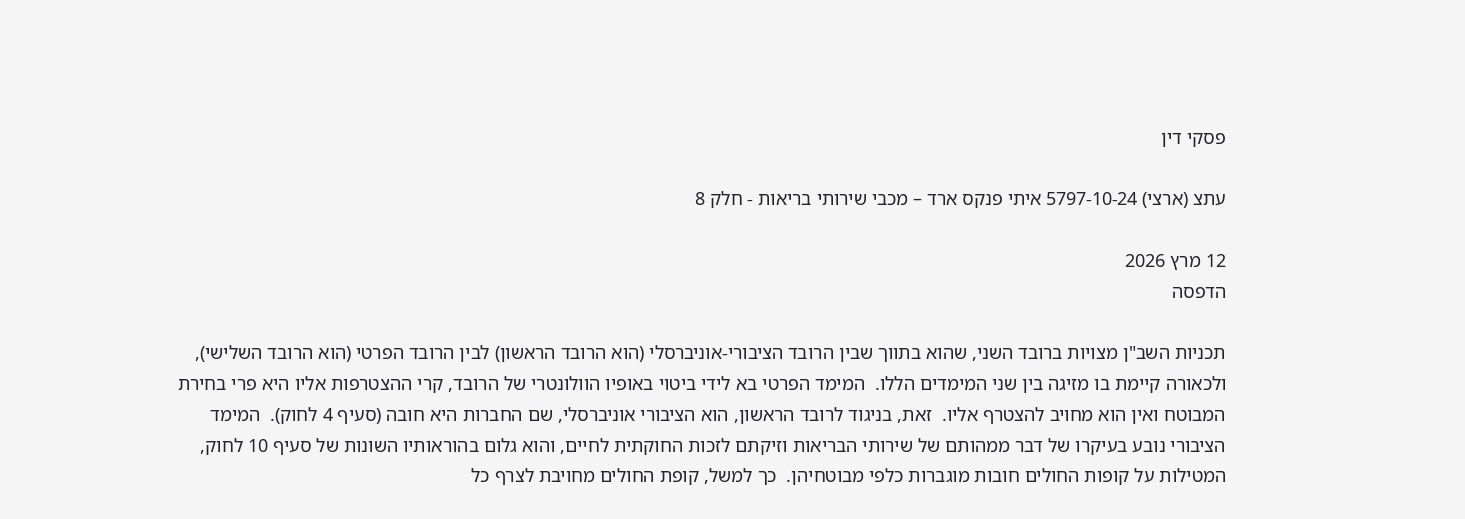פסקי דין

עתצ (ארצי) 5797-10-24 איתי פנקס ארד – מכבי שירותי בריאות - חלק 8

12 מרץ 2026
הדפסה

תכניות השב"ן מצויות ברובד השני, שהוא בתווך שבין הרובד הציבורי-אוניברסלי (הוא הרובד הראשון) לבין הרובד הפרטי (הוא הרובד השלישי), ולכאורה קיימת בו מזיגה בין שני המימדים הללו.  המימד הפרטי בא לידי ביטוי באופיו הוולונטרי של הרובד, קרי ההצטרפות אליו היא פרי בחירת המבוטח ואין הוא מחויב להצטרף אליו.  זאת, בניגוד לרובד הראשון, הוא הציבורי אוניברסלי, שם החברות היא חובה (סעיף 4 לחוק).  המימד הציבורי נובע בעיקרו של דבר ממהותם של שירותי הבריאות וזיקתם לזכות החוקתית לחיים, והוא גלום בהוראותיו השונות של סעיף 10 לחוק, המטילות על קופות החולים חובות מוגברות כלפי מבוטחיהן.  כך למשל, קופת החולים מחויבת לצרף כל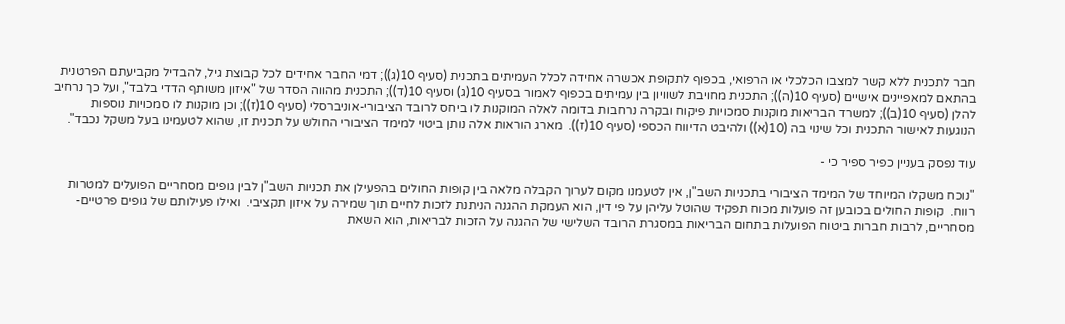חבר לתכנית ללא קשר למצבו הכלכלי או הרפואי, בכפוף לתקופת אכשרה אחידה לכלל העמיתים בתכנית (סעיף 10(ג)); דמי החבר אחידים לכל קבוצת גיל, להבדיל מקביעתם הפרטנית בהתאם למאפיינים אישיים (סעיף 10(ה)); התכנית מחויבת לשוויון בין עמיתים בכפוף לאמור בסעיף 10(ג) וסעיף 10(ד)); התכנית מהווה הסדר של "איזון משותף הדדי בלבד", ועל כך נרחיב להלן (סעיף 10(ב)); למשרד הבריאות מוקנות סמכויות פיקוח ובקרה נרחבות בדומה לאלה המוקנות לו ביחס לרובד הציבורי-אוניברסלי (סעיף 10(ז)); וכן מוקנות לו סמכויות נוספות הנוגעות לאישור התכנית וכל שינוי בה (10(א)) ולהיבט הדיווח הכספי (סעיף 10(ז)).  מארג הוראות אלה נותן ביטוי למימד הציבורי החולש על תכנית זו, שהוא לטעמינו בעל משקל נכבד".

עוד נפסק בעניין כפיר ספיר כי -

"נוכח משקלו המיוחד של המימד הציבורי בתכניות השב"ן, אין לטעמנו מקום לערוך הקבלה מלאה בין קופות החולים בהפעילן את תכניות השב"ן לבין גופים מסחריים הפועלים למטרות רווח.  קופות החולים בכובען זה פועלות מכוח תפקיד שהוטל עליהן על פי דין, הוא העמקת ההגנה הניתנת לזכות לחיים תוך שמירה על איזון תקציבי.  ואילו פעילותם של גופים פרטיים-מסחריים, לרבות חברות ביטוח הפועלות בתחום הבריאות במסגרת הרובד השלישי של ההגנה על הזכות לבריאות, הוא השאת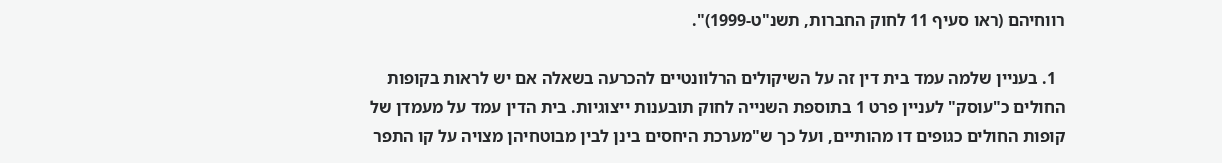רווחיהם (ראו סעיף 11 לחוק החברות, תשנ"ט-1999)".

  1. בעניין שלמה עמד בית דין זה על השיקולים הרלוונטיים להכרעה בשאלה אם יש לראות בקופות החולים כ"עוסק" לעניין פרט 1 בתוספת השנייה לחוק תובענות ייצוגיות. בית הדין עמד על מעמדן של קופות החולים כגופים דו מהותיים, ועל כך ש"מערכת היחסים בינן לבין מבוטחיהן מצויה על קו התפר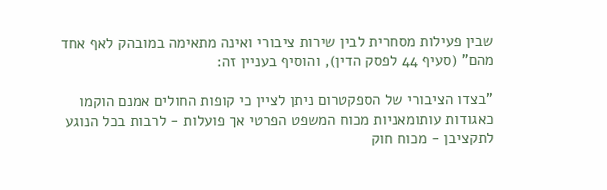שבין פעילות מסחרית לבין שירות ציבורי ואינה מתאימה במובהק לאף אחד מהם" (סעיף 44 לפסק הדין), והוסיף בעניין זה:

"בצדו הציבורי של הספקטרום ניתן לציין כי קופות החולים אמנם הוקמו כאגודות עותומאניות מכוח המשפט הפרטי אך פועלות - לרבות בכל הנוגע לתקציבן - מכוח חוק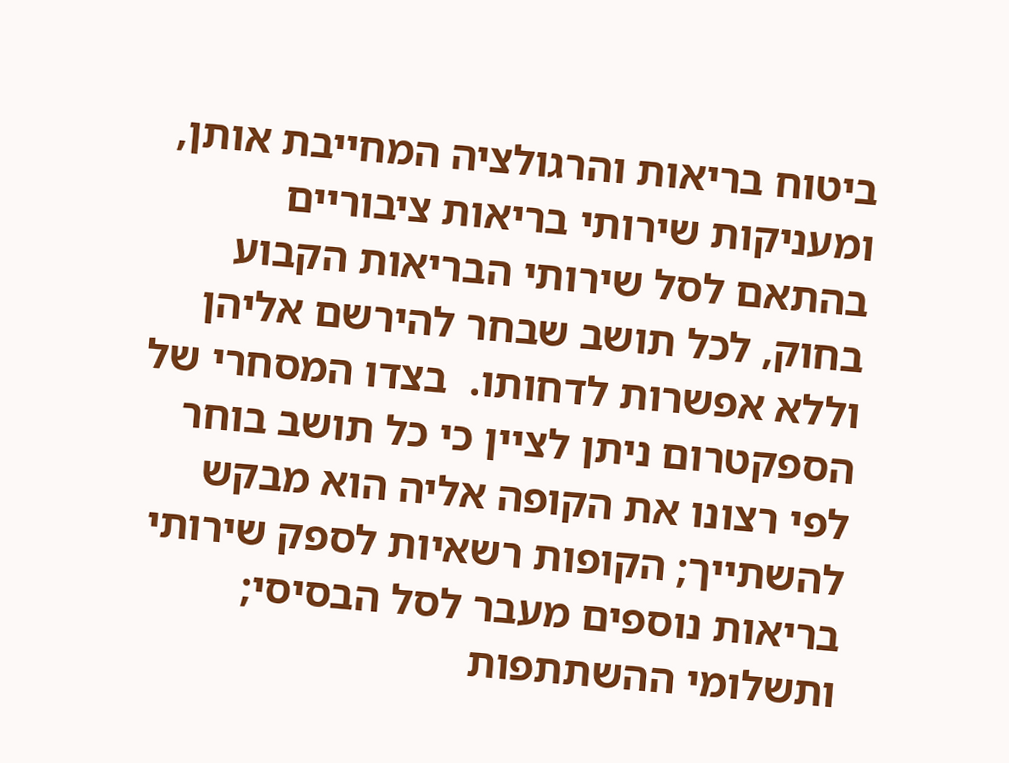ביטוח בריאות והרגולציה המחייבת אותן, ומעניקות שירותי בריאות ציבוריים בהתאם לסל שירותי הבריאות הקבוע בחוק, לכל תושב שבחר להירשם אליהן וללא אפשרות לדחותו.  בצדו המסחרי של הספקטרום ניתן לציין כי כל תושב בוחר לפי רצונו את הקופה אליה הוא מבקש להשתייך; הקופות רשאיות לספק שירותי בריאות נוספים מעבר לסל הבסיסי; ותשלומי ההשתתפות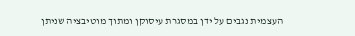העצמית נגבים על ידן במסגרת עיסוקן ומתוך מוטיבציה שניתן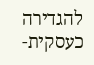להגדירה כעסקית-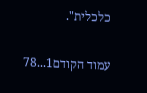כלכלית".

עמוד הקודם1...78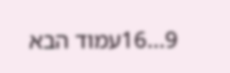9...16עמוד הבא